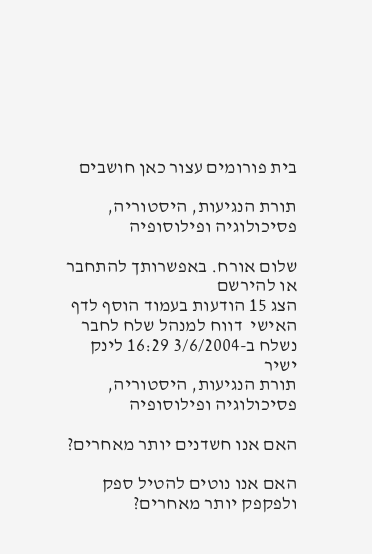בית פורומים עצור כאן חושבים

תורת הנגיעות, היסטוריה, פסיכולוגיה ופילוסופיה

שלום אורח. באפשרותך להתחבר או להירשם
הצג 15 הודעות בעמוד הוסף לדף האישי  דווח למנהל שלח לחבר
נשלח ב-3/6/2004 16:29 לינק ישיר
תורת הנגיעות, היסטוריה, פסיכולוגיה ופילוסופיה

האם אנו חשדנים יותר מאחרים?

האם אנו נוטים להטיל ספק ולפקפק יותר מאחרים?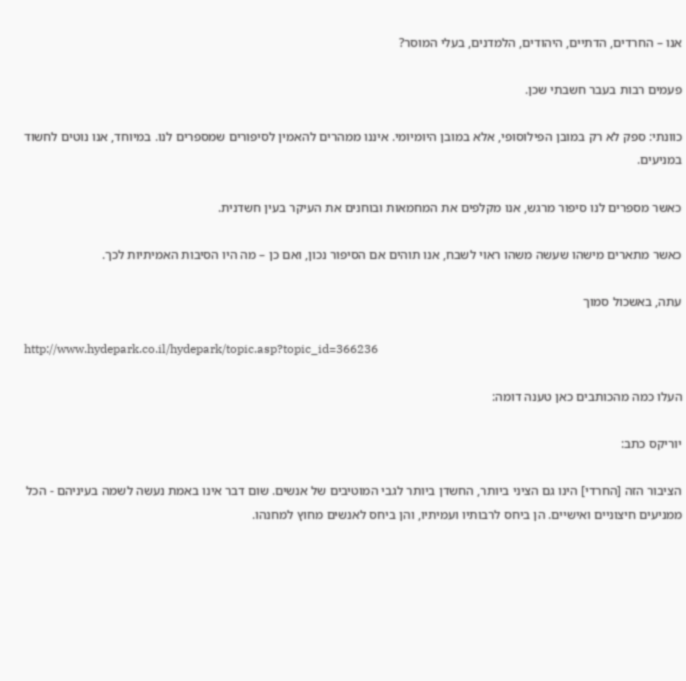אנו – החרדים, הדתיים, היהודים, הלמדנים, בעלי המוסר?

פעמים רבות בעבר חשבתי שכן.

כוונתי: ספק לא רק במובן הפילוסופי, אלא במובן היומיומי. איננו ממהרים להאמין לסיפורים שמספרים לנו. במיוחד, אנו נוטים לחשוד במניעים.

כאשר מספרים לנו סיפור מרגש, אנו מקלפים את המחמאות ובוחנים את העיקר בעין חשדנית.

כאשר מתארים מישהו שעשה משהו ראוי לשבח, אנו תוהים אם הסיפור נכון, ואם כן – מה היו הסיבות האמיתיות לכך.

עתה, באשכול סמוך

http://www.hydepark.co.il/hydepark/topic.asp?topic_id=366236

העלו כמה מהכותבים כאן טענה דומה:

יוריקס כתב:

הציבור הזה [החרדי] הינו גם הציני ביותר, החשדן ביותר לגבי המוטיבים של אנשים. שום דבר אינו באמת נעשה לשמה בעיניהם - הכל ממניעים חיצוניים ואישיים. הן ביחס לרבותיו ועמיתיו, והן ביחס לאנשים מחוץ למחנהו.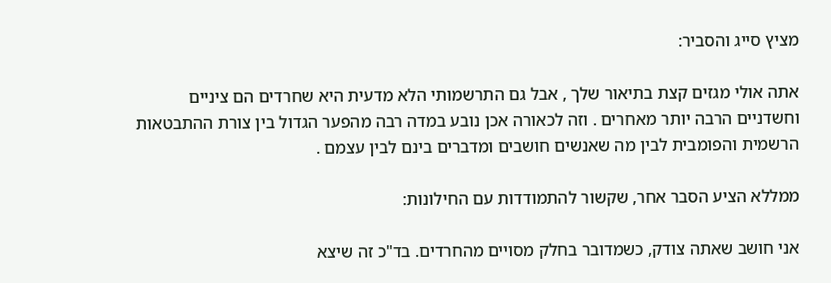מציץ סייג והסביר:

אתה אולי מגזים קצת בתיאור שלך , אבל גם התרשמותי הלא מדעית היא שחרדים הם ציניים וחשדניים הרבה יותר מאחרים . וזה לכאורה אכן נובע במדה רבה מהפער הגדול בין צורת ההתבטאות הרשמית והפומבית לבין מה שאנשים חושבים ומדברים בינם לבין עצמם .

ממללא הציע הסבר אחר, שקשור להתמודדות עם החילונות:

אני חושב שאתה צודק, כשמדובר בחלק מסויים מהחרדים. בד"כ זה שיצא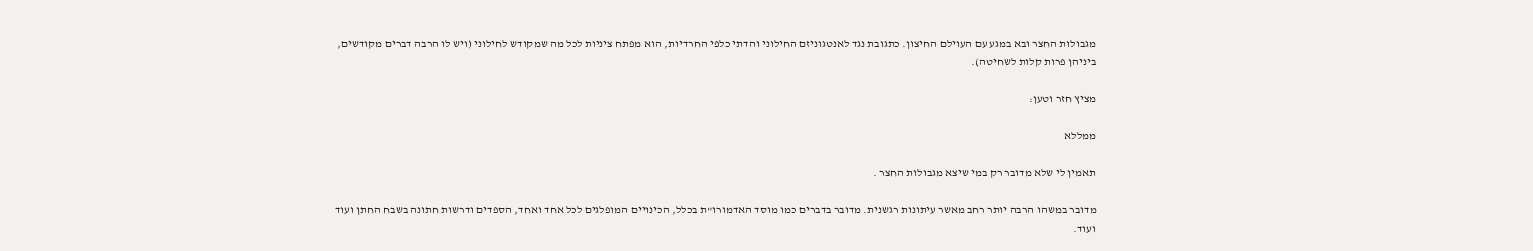מגבולות החצר ובא במגע עם העוילם החיצון. כתגובת נגד לאנטגוניזם החילוני והדתי כלפי החרדיות, הוא מפתח ציניות לכל מה שמקודש לחילוני (ויש לו הרבה דברים מקודשים, ביניהן פרות קלות לשחיטה).

מציץ חזר וטען:

ממללא

תאמין לי שלא מדובר רק במי שיצא מגבולות החצר .

מדובר במשהו הרבה יותר רחב מאשר עיתונות רגשנית. מדובר בדברים כמו מוסד האדמורו"ת בכלל, הכינויים המופלגים לכל אחד ואחד, הספדים ודרשות חתונה בשבח החתן ועוד ועוד.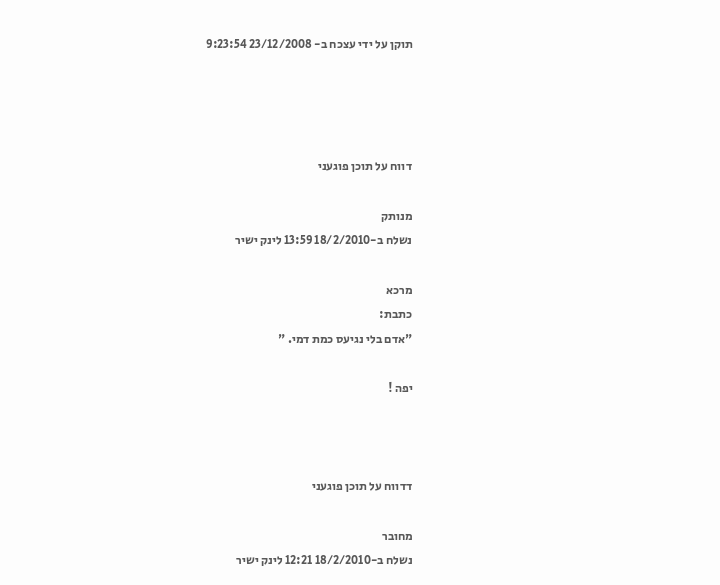תוקן על ידי עצכח ב- 23/12/2008 9:23:54




דווח על תוכן פוגעני

מנותק
נשלח ב-18/2/2010 13:59 לינק ישיר

מרכא
כתבת:
"אדם בלי נגיעס כמת דמי. "

יפה !



דדווח על תוכן פוגעני

מחובר
נשלח ב-18/2/2010 12:21 לינק ישיר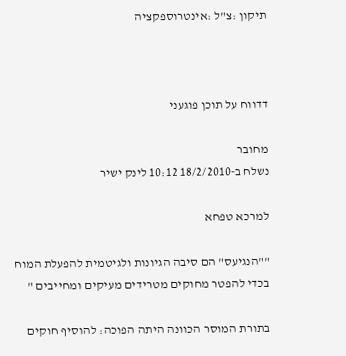תיקון :צ"ל :אינטרוספקציה



דדווח על תוכן פוגעני

מחובר
נשלח ב-18/2/2010 10:12 לינק ישיר

למרכא טפחא

""הנגיעס" הם סיבה הגיונות ולגיטמית להפעלת המוח בכדי להפטר מחוקים מטרידים מעיקים ומחייבים "

בתורת המוסר הכוונה היתה הפוכה: להוסיף חוקים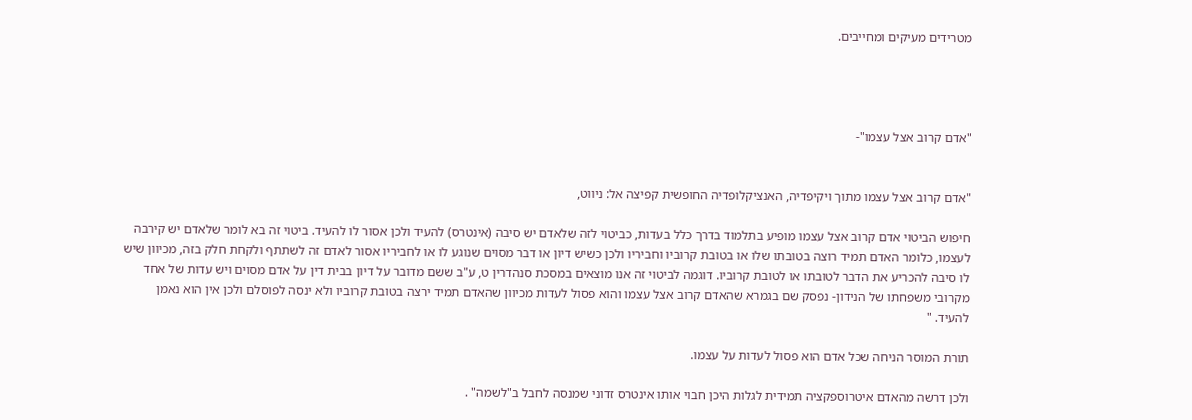מטרידים מעיקים ומחייבים.




"אדם קרוב אצל עצמו"-


"אדם קרוב אצל עצמו מתוך ויקיפדיה, האנציקלופדיה החופשית קפיצה אל: ניווט,

חיפוש הביטוי אדם קרוב אצל עצמו מופיע בתלמוד בדרך כלל בעדות, כביטוי לזה שלאדם יש סיבה (אינטרס) להעיד ולכן אסור לו להעיד. ביטוי זה בא לומר שלאדם יש קירבה לעצמו, כלומר האדם תמיד רוצה בטובתו שלו או בטובת קרוביו וחביריו ולכן כשיש דיון או דבר מסוים שנוגע לו או לחביריו אסור לאדם זה לשתתף ולקחת חלק בזה, מכיוון שיש לו סיבה להכריע את הדבר לטובתו או לטובת קרוביו. דוגמה לביטוי זה אנו מוצאים במסכת סנהדרין ט, ע"ב ששם מדובר על דיון בבית דין על אדם מסוים ויש עדות של אחד מקרובי משפחתו של הנידון- נפסק שם בגמרא שהאדם קרוב אצל עצמו והוא פסול לעדות מכיוון שהאדם תמיד ירצה בטובת קרוביו ולא ינסה לפוסלם ולכן אין הוא נאמן להעיד. "

תורת המוסר הניחה שכל אדם הוא פסול לעדות על עצמו.

ולכן דרשה מהאדם איטרוספקציה תמידית לגלות היכן חבוי אותו אינטרס זדוני שמנסה לחבל ב"לשמה" .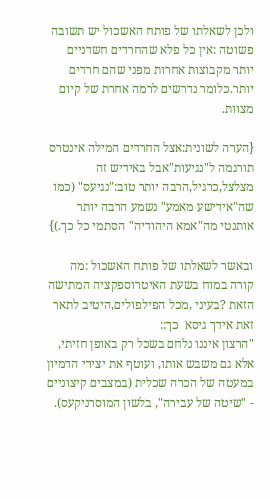ולכן לשאלתו של פותח האשכול יש תשובה פשוטה :אין כל פלא שהחרדים חשדניים יותר מקבוצות אחרות מפני שהם חרדים יותר.כלומר נדרשים לרמה אחרת של קיום מצוות.

{הערה לשונית:אצל החרדים המילה אינטרס תורגמה ל"נגיעות"אבל באידיש זה מצלצל,כרגיל,הרבה יותר טוב:"נגיעס" (כמו שה"אידישע מאמע" נשמע הרבה יותר אותנטי מה"אמא היהודיה" הסתמי כל כך.)}

ובאשר לשאלתו של פותח האשכול :מה קורה במוח בשעת האיטרוספקציה המתישה הזאת ?בעיני ,מכל הפילפולים,היטיב לתאר זאת אידך גיסא  כך::
"הרצון איננו נלחם בשכל רק באופן חזיתי, אלא גם משבש אותו, ועוטף את יצירי הדמיון במעטה של הכרה שכלית (במצבים קיצוניים - "שיטה של עבירה", בלשון המוסרניקעס).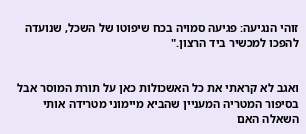זוהי הנגיעה: פגיעה סמויה בכח שיפוטו של השכל, שנועדה להפכו למכשיר ביד הרצון."


ואגב לא קראתי את כל האשכולות כאן על תורת המוסר אבל בסיפור המטריה המעניין שהביא מיימוני מטרידה אותי השאלה האם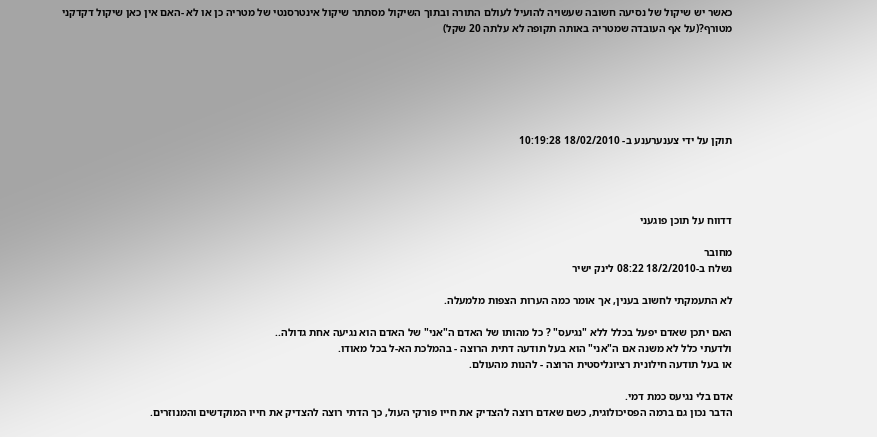כאשר יש שיקול של נסיעה חשובה שעשויה להועיל לעולם התורה ובתוך השיקול מסתתר שיקול אינטרסנטי של מטריה כן או לא -האם אין כאן שיקול דקדקני מטורף?(על אף העובדה שמטריה באותה תקופה לא עלתה 20 שקל)






תוקן על ידי צענערענע ב- 18/02/2010 10:19:28




דדווח על תוכן פוגעני

מחובר
נשלח ב-18/2/2010 08:22 לינק ישיר

לא התעמקתי לחשוב בענין, אך אומר כמה הערות הצפות מלמעלה.

האם יתכן שאדם יפעל בכלל ללא "נגיעס" ? כל מהותו של האדם ה"אני" של האדם הוא נגיעה אחת גדולה..
ולדעתי כלל לא משנה אם ה"אני" הוא בעל תודעה דתית הרוצה - בהמלכת הא-ל בכל מאודו.
או בעל תודעה חילונית רציונליסטית הרוצה - להנות מהעולם.

אדם בלי נגיעס כמת דמי.
הדבר נכון גם ברמה הפסיכולוגית, כשם שאדם רוצה להצדיק את חייו פורקי העול, כך הדתי רוצה להצדיק את חייו המוקדשים והמנוזרים.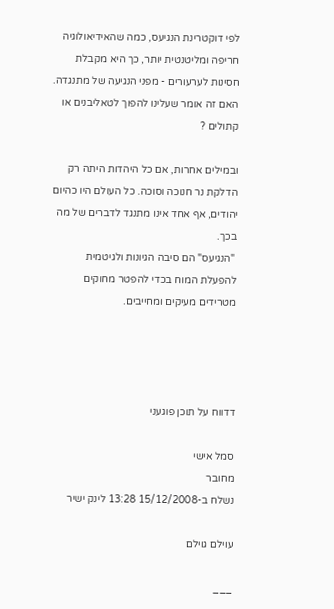לפי דוקטרינת הנגיעס, כמה שהאידיאולוגיה חריפה ומליטנטית יותר, כך היא מקבלת חסינות לערעורים - מפני הנגיעה של מתנגדה. האם זה אומר שעלינו להפוך לטאליבנים או קתולים ?

ובמילים אחרות, אם כל היהדות היתה רק הדלקת נר חנוכה וסוכה. כל העולם היו כהיום יהודים, אף אחד אינו מתנגד לדברים של מה בכך.
 "הנגיעס" הם סיבה הגיונות ולגיטמית להפעלת המוח בכדי להפטר מחוקים מטרידים מעיקים ומחייבים.




דדווח על תוכן פוגעני

סמל אישי
מחובר
נשלח ב-15/12/2008 13:28 לינק ישיר

עוילם גוילם

___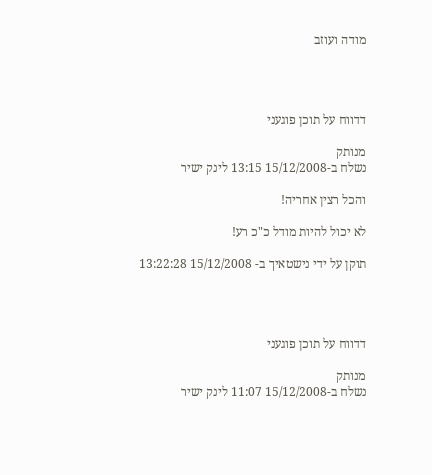מודה ועוזב




דדווח על תוכן פוגעני

מנותק
נשלח ב-15/12/2008 13:15 לינק ישיר

והכל רצין אחריה!

לא יכול להיות מודל כ"כ רע!

תוקן על ידי נישטאיך ב- 15/12/2008 13:22:28




דדווח על תוכן פוגעני

מנותק
נשלח ב-15/12/2008 11:07 לינק ישיר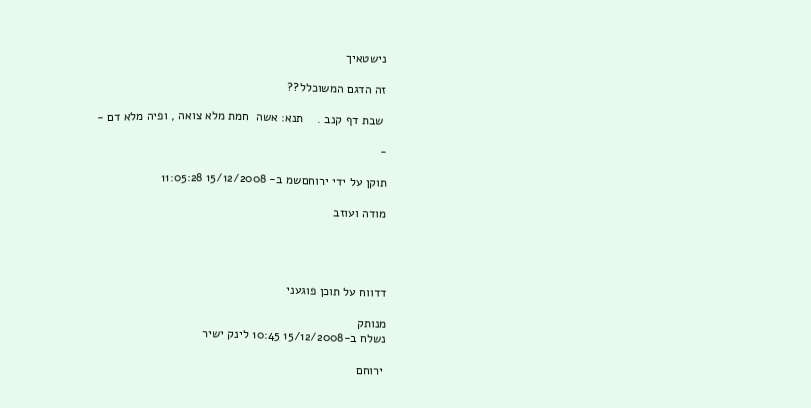נישטאיך

זה הדגם המשוכלל??

 שבת דף קנב .    תנא: אשה  חמת מלא צואה , ופיה מלא דם -

-

תוקן על ידי ירוחםשמ ב- 15/12/2008 11:05:28

מודה ועוזב




דדווח על תוכן פוגעני

מנותק
נשלח ב-15/12/2008 10:45 לינק ישיר

 ירוחם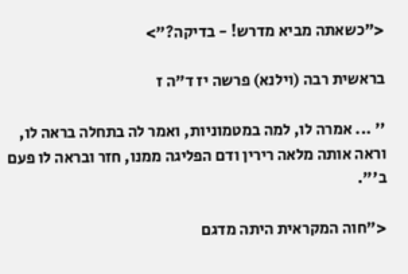<"כשאתה מביא מדרש! - בדיקה?">

בראשית רבה (וילנא) פרשה יז ד"ה ז

'' ... אמרה לו, למה במטמוניות, ואמר לה בתחלה בראה לו, וראה אותה מלאה רירין ודם הפליגה ממנו, חזר ובראה לו פעם ב'".

<"חוה המקראית היתה מדגם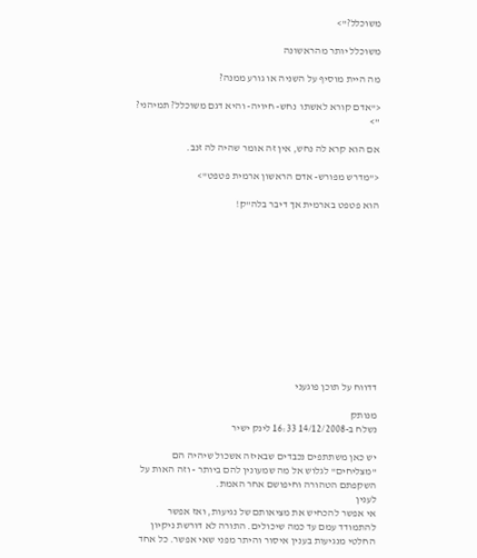משוכלל?">

משוכלל יותר מהראשונה

מה היית מוסיף על השניה או גורע ממנה?

<"אדם קורא לאשתו  נחש- חיויה- והיא דגם משוכלל? תמיהני? ">

אם הוא קרא לה נחש, אין זה אומר שהיה לה זנב.

<"מדרש מפורש- אדם הראשון ארמית פטפט">

הוא פטפט בארמית אך דיבר בלה"ק!












דדווח על תוכן פוגעני

מנותק
נשלח ב-14/12/2008 16:33 לינק ישיר

יש כאן משתתפים נכבדים שבאיזה אשכול שיהיה הם "מצליחים" לגלוש אל מה שמעונין להם ביותר - וזה האות על השקפתם הטהורה וחיפושם אחר האמת.
לענין
אי אפשר להכחיש את מציאותם של נגיעות, ואז אפשר להתמודד עמם עד כמה שיכולים. התורה לא דורשת ניקיון החלטי מנגיעות בענין איסור והיתר מפני שאי אפשר. כל אחד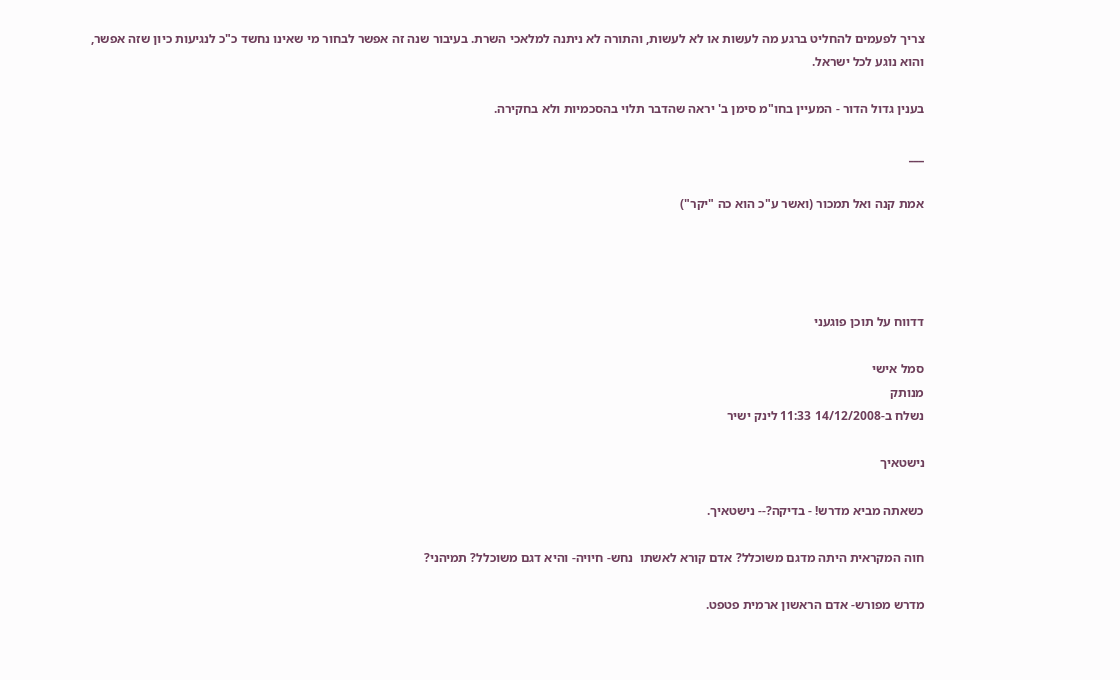צריך לפעמים להחליט ברגע מה לעשות או לא לעשות, והתורה לא ניתנה למלאכי השרת. בעיבור שנה זה אפשר לבחור מי שאינו נחשד כ"כ לנגיעות כיון שזה אפשר, והוא נוגע לכל ישראל.

בענין גדול הדור - המעיין בחו"מ סימן ב' יראה שהדבר תלוי בהסכמיות ולא בחקירה.

___

אמת קנה ואל תמכור (ואשר ע"כ הוא כה "יקר")




דדווח על תוכן פוגעני

סמל אישי
מנותק
נשלח ב-14/12/2008 11:33 לינק ישיר

נישטאיך

כשאתה מביא מדרש! - בדיקה?-- נישטאיך.

חוה המקראית היתה מדגם משוכלל? אדם קורא לאשתו  נחש- חיויה- והיא דגם משוכלל? תמיהני?

מדרש מפורש- אדם הראשון ארמית פטפט.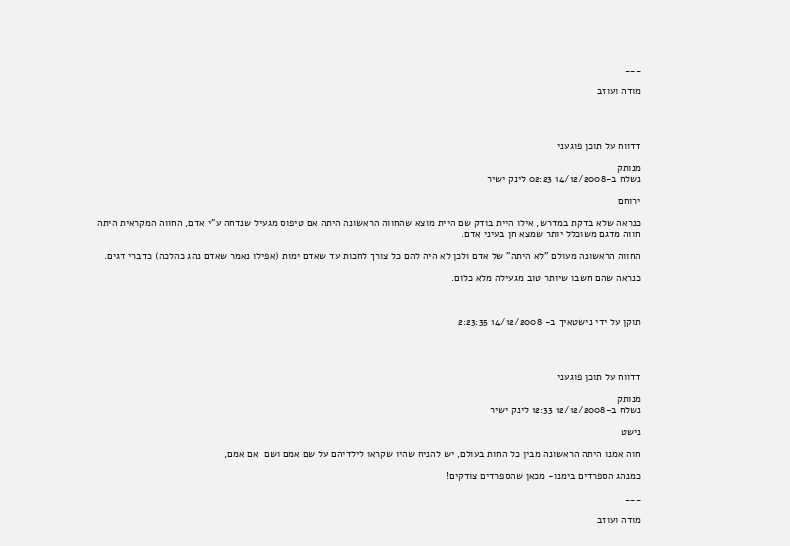___

מודה ועוזב




דדווח על תוכן פוגעני

מנותק
נשלח ב-14/12/2008 02:23 לינק ישיר

ירוחם

כנראה שלא בדקת במדרש, אילו היית בודק שם היית מוצא שהחווה הראשונה היתה אם טיפוס מגעיל שנדחה ע"י אדם, החווה המקראית היתה חווה מדגם משוכלל יותר שמצא חן בעיני אדם.

החווה הראשונה מעולם "לא היתה" של אדם ולכן לא היה להם כל צורך לחכות עד שאדם ימות (אפילו נאמר שאדם נהג כהלכה) כדברי דגים.

כנראה שהם חשבו שיותר טוב מגעילה מלא כלום.



תוקן על ידי נישטאיך ב- 14/12/2008 2:23:35




דדווח על תוכן פוגעני

מנותק
נשלח ב-12/12/2008 12:33 לינק ישיר

נישט

חוה אמנו היתה הראשונה מבין כל החות בעולם, יש להניח שהיו שקראו לילדיהם על שם אמם ושם  אם אמם,

כמנהג הספרדים בימנו- מכאן שהספרדים צודקים!

___

מודה ועוזב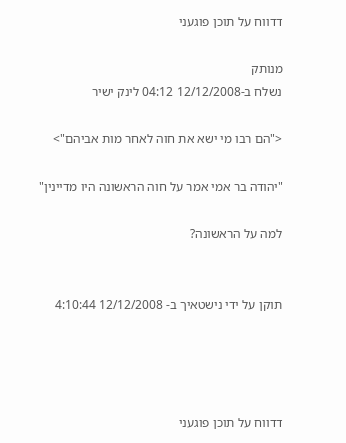דדווח על תוכן פוגעני

מנותק
נשלח ב-12/12/2008 04:12 לינק ישיר

<"הם רבו מי ישא את חוה לאחר מות אביהם">

"יהודה בר אמי אמר על חוה הראשונה היו מדיינין"

למה על הראשונה?


תוקן על ידי נישטאיך ב- 12/12/2008 4:10:44




דדווח על תוכן פוגעני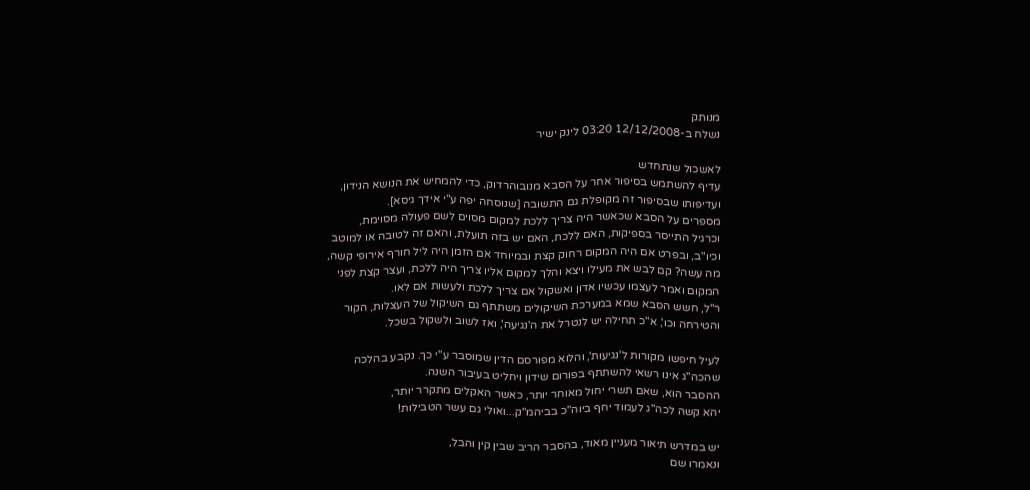מנותק
נשלח ב-12/12/2008 03:20 לינק ישיר

לאשכול שנתחדש
עדיף להשתמש בסיפור אחר על הסבא מנובוהרדוק, כדי להמחיש את הנושא הנידון,
ועדיפותו שבסיפור זה מקופלת גם התשובה [שנוסחה יפה ע"י אידך גיסא].
מספרים על הסבא שכאשר היה צריך ללכת למקום מסוים לשם פעולה מסוימת,
וכרגיל התייסר בספיקות, האם ללכת, האם יש בזה תועלת, והאם זה לטובה או למוטב
וכיו"ב, ובפרט אם היה המקום רחוק קצת ובמיוחד אם הזמן היה ליל חורף אירופי קשה,
מה עשה? קם לבש את מעילו ויצא והלך למקום אליו צריך היה ללכת, ועצר קצת לפני
המקום ואמר לעצמו עכשיו אדון ואשקול אם צריך ללכת ולעשות אם לאו.
ר"ל, חשש הסבא שמא במערכת השיקולים משתתף גם השיקול של העצלות, הקור
והטירחה וכו', א"כ תחילה יש לנטרל את ה'נגיעה', ואז לשוב ולשקול בשכל.

לעיל חיפשו מקורות ל'נגיעות', והלוא מפורסם הדין שמוסבר ע"י כך. נקבע בהלכה
שהכה"ג אינו רשאי להשתתף בפורום שידון ויחליט בעיבור השנה.
ההסבר הוא, שאם תשרי יחול מאוחר יותר, כאשר האקלים מתקרר יותר,
יהא קשה לכה"ג לעמוד יחף ביוה"כ בביהמ"ק...ואולי גם עשר הטבילות!

יש במדרש תיאור מעניין מאוד, בהסבר הריב שבין קין והבל,
ונאמרו שם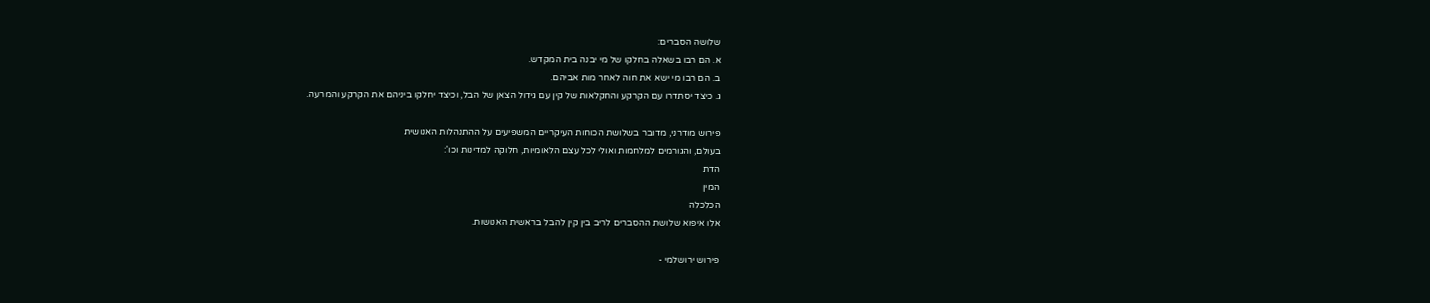שלושה הסברים:
א. הם רבו בשאלה בחלקו של מי יבנה בית המקדש.
ב. הם רבו מי ישא את חוה לאחר מות אביהם.
ג. כיצד יסתדרו עם הקרקע והחקלאות של קין עם גידול הצאן של הבל, וכיצד יחלקו ביניהם את הקרקע והמרעה.

פירוש מודרני, מדובר בשלושת הכוחות העיקריים המשפיעים על ההתנהלות האנושית
בעולם, והגורמים למלחמות ואולי לכל עצם הלאומיות, חלוקה למדינות וכו':
הדת
המין
הכלכלה
אלו איפוא שלושת ההסברים לריב בין קין להבל בראשית האנושות.

פירוש ירושלמי -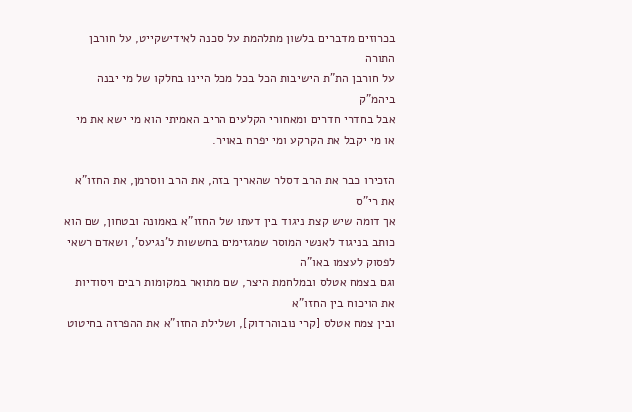בכרוזים מדברים בלשון מתלהמת על סכנה לאידישקייט, על חורבן התורה
על חורבן הת"ת הישיבות הכל בכל מכל היינו בחלקו של מי יבנה ביהמ"ק
אבל בחדרי חדרים ומאחורי הקלעים הריב האמיתי הוא מי ישא את מי
או מי יקבל את הקרקע ומי יפרח באויר.

הזכירו כבר את הרב דסלר שהאריך בזה, את הרב ווסרמן, את החזו"א את רי"ס
אך דומה שיש קצת ניגוד בין דעתו של החזו"א באמונה ובטחון, שם הוא
כותב בניגוד לאנשי המוסר שמגזימים בחששות ל'נגיעס', ושאדם רשאי לפסוק לעצמו באו"ה
וגם בצמח אטלס ובמלחמת היצר, שם מתואר במקומות רבים ויסודיות את הויכוח בין החזו"א
ובין צמח אטלס [קרי נובוהרדוק], ושלילת החזו"א את ההפרזה בחיטוט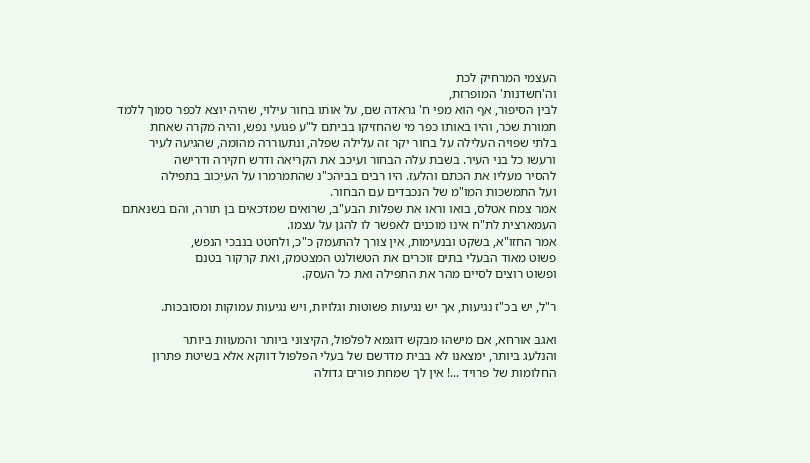העצמי המרחיק לכת
וה'חשדנות' המופרזת,
לבין הסיפור, אף הוא מפי ח' גראדה שם, על אותו בחור עילוי, שהיה יוצא לכפר סמוך ללמד
תמורת שכר, והיו באותו כפר מי שהחזיקו בביתם ל"ע פגועי נפש, והיה מקרה שאחת
בלתי שפויה העלילה על בחור יקר זה עלילה שפלה, ונתעוררה מהומה, שהגיעה לעיר
ורעשו כל בני העיר. בשבת עלה הבחור ועיכב את הקריאה ודרש חקירה ודרישה
להסיר מעליו את הכתם והלעז. היו רבים בביהכ"נ שהתמרמרו על העיכוב בתפילה
ועל התמשכות המו"מ של הנכבדים עם הבחור.
אמר צמח אטלס, בואו וראו את שפלות הבע"ב, שרואים שמדכאים בן תורה, והם בשנאתם
העמארצית לת"ח אינו מוכנים לאפשר לו להגן על עצמו.
אמר החזו"א, בשקט ובנעימות, אין צורך להתעמק כ"כ, ולחטט בנבכי הנפש,
פשוט מאוד הבעלי בתים זוכרים את הטשולנט המצטמק, ואת קרקור בטנם
ופשוט רוצים לסיים מהר את התפילה ואת כל העסק.

ר"ל, יש בכ"ז נגיעות, אך יש נגיעות פשוטות וגלויות, ויש נגיעות עמוקות ומסובכות.

ואגב אורחא, אם מישהו מבקש דוגמא לפלפול, הקיצוני ביותר והמעוות ביותר
והנלעג ביותר, ימצאנו לא בבית מדרשם של בעלי הפלפול דווקא אלא בשיטת פתרון
החלומות של פרויד ...! אין לך שמחת פורים גדולה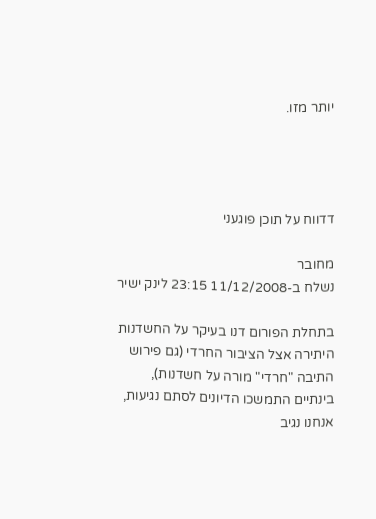יותר מזו.




דדווח על תוכן פוגעני

מחובר
נשלח ב-11/12/2008 23:15 לינק ישיר

בתחלת הפורום דנו בעיקר על החשדנות היתירה אצל הציבור החרדי (גם פירוש התיבה "חרדי" מורה על חשדנות), בינתיים התמשכו הדיונים לסתם נגיעות, אנחנו נגיב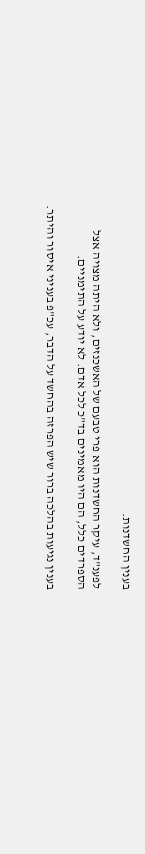בענין החשדנות.

לפענ"ד, עיקר החשדנות הוא פרי טבעם של האשכנזים, ולא היתה מצויה אצל הספרדים כלל, הם היו מאמינים בד"כ לכל אדם. לא יודע על התימניים.

בענין נגיעות בהלכה ברור שיש הפרזה בהחשד על הדבר, עכ"פ בעניני איסור והיתר.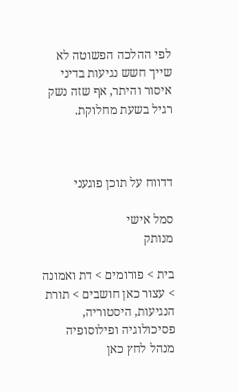לפי ההלכה הפשוטה לא שייך חשש נגיעות בדיני איסור והיתר, אף שזה נשק רגיל בשעת מחלוקת.



דדווח על תוכן פוגעני

סמל אישי
מנותק

בית > פורומים > דת ואמונה > עצור כאן חושבים > תורת הנגיעות, היסטוריה, פסיכולוגיה ופילוסופיה
מנהל לחץ כאן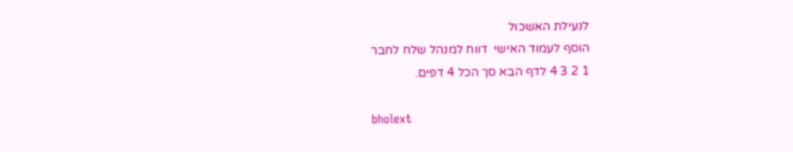לנעילת האשכול
הוסף לעמוד האישי  דווח למנהל שלח לחבר
1 2 3 4 לדף הבא סך הכל 4 דפים.

bholext